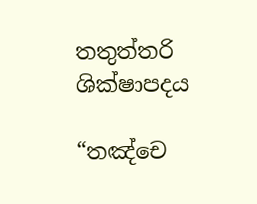තතුත්තරි ශික්ෂාපදය

“තඤ්චෙ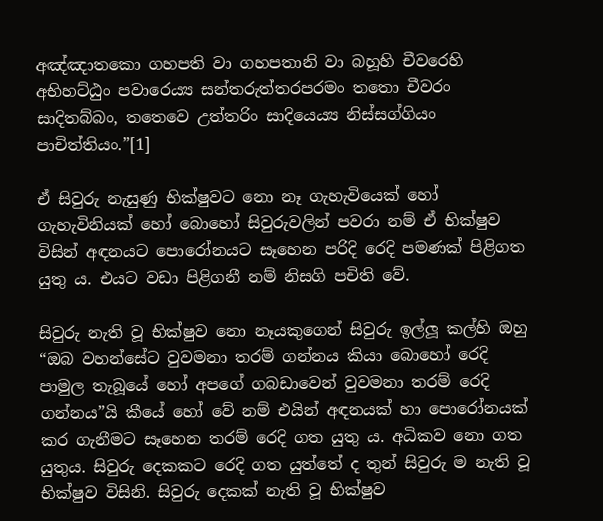අඤ්ඤාතකො ගහපති වා ගහපතානි වා බහූහි චීවරෙහි අභිහට්ඨුං පවාරෙය්‍ය සන්තරුත්තරපරමං තතො චීවරං සාදිතබ්බං, තතෙවෙ උත්තරිං සාදියෙය්‍ය නිස්සග්ගියං පාචිත්තියං.”[1]

ඒ සිවුරු නැසුණු භික්ෂුවට නො නෑ ගැහැවියෙක් හෝ ගැහැවිනියක් හෝ බොහෝ සිවුරුවලින් පවරා නම් ඒ භික්ෂුව විසින් අඳනයට පොරෝනයට සෑහෙන පරිදි රෙදි පමණක් පිළිගත යුතු ය. එයට වඩා පිළිගනී නම් නිසගි පචිති වේ.

සිවුරු නැති වූ භික්ෂුව නො නෑයකුගෙන් සිවුරු ඉල්ලූ කල්හි ඔහු “ඔබ වහන්සේට වුවමනා තරම් ගන්නය කියා බොහෝ රෙදි පාමුල තැබූයේ හෝ අපගේ ගබඩාවෙන් වුවමනා තරම් රෙදි ගන්නය”යි කීයේ හෝ වේ නම් එයින් අඳනයක් හා පොරෝනයක් කර ගැනීමට සෑහෙන තරම් රෙදි ගත යුතු ය. අධිකව නො ගත යුතුය. සිවුරු දෙකකට රෙදි ගත යුත්තේ ද තුන් සිවුරු ම නැති වූ භික්ෂුව විසිනි. සිවුරු දෙකක් නැති වූ භික්ෂුව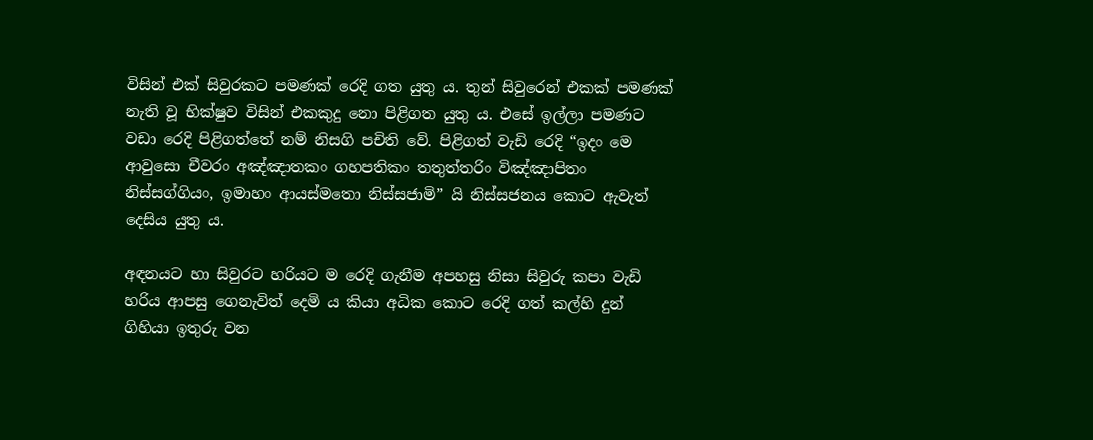විසින් එක් සිවුරකට පමණක් රෙදි ගත යුතු ය. තුන් සිවුරෙන් එකක් පමණක් නැති වූ භික්ෂුව විසින් එකකුදු නො පිළිගත යුතු ය. එසේ ඉල්ලා පමණට වඩා රෙදි පිළිගත්තේ නම් නිසගි පචිති වේ. පිළිගත් වැඩි රෙදි “ඉදං මෙ ආවුසො චීවරං අඤ්ඤාතකං ගහපතිකං තතුත්තරිං විඤ්ඤාපිතං නිස්සග්ගියං, ඉමාහං ආයස්මතො නිස්සජාමි” යි නිස්සජනය කොට ඇවැත් දෙසිය යුතු ය.

අඳනයට හා සිවුරට හරියට ම රෙදි ගැනීම අපහසු නිසා සිවුරු කපා වැඩි හරිය ආපසු ගෙනැවිත් දෙමි ය කියා අධික කොට රෙදි ගත් කල්හි දුන් ගිහියා ඉතුරු වන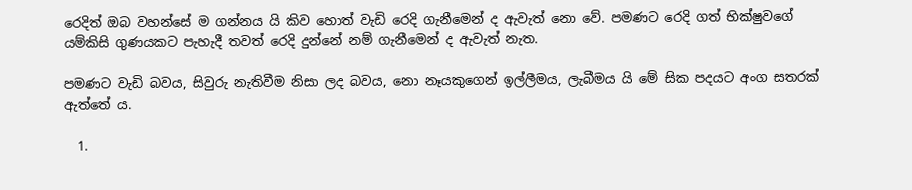රෙදිත් ඔබ වහන්සේ ම ගන්නය යි කිව හොත් වැඩි රෙදි ගැනීමෙන් ද ඇවැත් නො වේ. පමණට රෙදි ගත් භික්ෂුවගේ යම්කිසි ගුණයකට පැහැදී තවත් රෙදි දුන්නේ නම් ගැනීමෙන් ද ඇවැත් නැත.

පමණට වැඩි බවය, සිවුරු නැතිවීම නිසා ලද බවය, නො නෑයකුගෙන් ඉල්ලීමය, ලැබීමය යි මේ සික පදයට අංග සතරක් ඇත්තේ ය.

  1.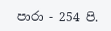පාරා - 254 පි.